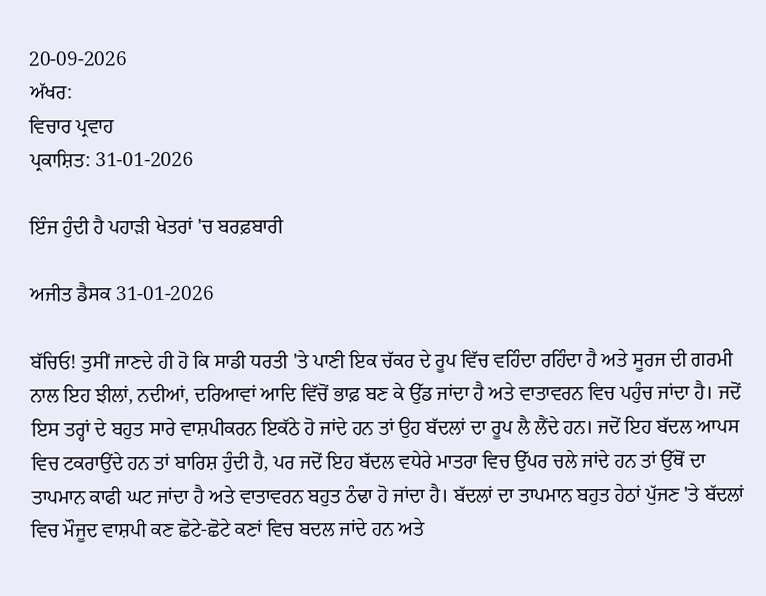20-09-2026
ਅੱਖਰ:
ਵਿਚਾਰ ਪ੍ਰਵਾਹ
ਪ੍ਰਕਾਸ਼ਿਤ: 31-01-2026

ਇੰਜ ਹੁੰਦੀ ਹੈ ਪਹਾੜੀ ਖੇਤਰਾਂ 'ਚ ਬਰਫ਼ਬਾਰੀ

ਅਜੀਤ ਡੈਸਕ 31-01-2026

ਬੱਚਿਓ! ਤੁਸੀਂ ਜਾਣਦੇ ਹੀ ਹੋ ਕਿ ਸਾਡੀ ਧਰਤੀ 'ਤੇ ਪਾਣੀ ਇਕ ਚੱਕਰ ਦੇ ਰੂਪ ਵਿੱਚ ਵਹਿੰਦਾ ਰਹਿੰਦਾ ਹੈ ਅਤੇ ਸੂਰਜ ਦੀ ਗਰਮੀ ਨਾਲ ਇਹ ਝੀਲਾਂ, ਨਦੀਆਂ, ਦਰਿਆਵਾਂ ਆਦਿ ਵਿੱਚੋਂ ਭਾਫ਼ ਬਣ ਕੇ ਉੱਡ ਜਾਂਦਾ ਹੈ ਅਤੇ ਵਾਤਾਵਰਨ ਵਿਚ ਪਹੁੰਚ ਜਾਂਦਾ ਹੈ। ਜਦੋਂ ਇਸ ਤਰ੍ਹਾਂ ਦੇ ਬਹੁਤ ਸਾਰੇ ਵਾਸ਼ਪੀਕਰਨ ਇਕੱਠੇ ਹੋ ਜਾਂਦੇ ਹਨ ਤਾਂ ਉਹ ਬੱਦਲਾਂ ਦਾ ਰੂਪ ਲੈ ਲੈਂਦੇ ਹਨ। ਜਦੋਂ ਇਹ ਬੱਦਲ ਆਪਸ ਵਿਚ ਟਕਰਾਉਂਦੇ ਹਨ ਤਾਂ ਬਾਰਿਸ਼ ਹੁੰਦੀ ਹੈ, ਪਰ ਜਦੋਂ ਇਹ ਬੱਦਲ ਵਧੇਰੇ ਮਾਤਰਾ ਵਿਚ ਉੱਪਰ ਚਲੇ ਜਾਂਦੇ ਹਨ ਤਾਂ ਉੱਥੋਂ ਦਾ ਤਾਪਮਾਨ ਕਾਫੀ ਘਟ ਜਾਂਦਾ ਹੈ ਅਤੇ ਵਾਤਾਵਰਨ ਬਹੁਤ ਠੰਢਾ ਹੋ ਜਾਂਦਾ ਹੈ। ਬੱਦਲਾਂ ਦਾ ਤਾਪਮਾਨ ਬਹੁਤ ਹੇਠਾਂ ਪੁੱਜਣ 'ਤੇ ਬੱਦਲਾਂ ਵਿਚ ਮੌਜੂਦ ਵਾਸ਼ਪੀ ਕਣ ਛੋਟੇ-ਛੋਟੇ ਕਣਾਂ ਵਿਚ ਬਦਲ ਜਾਂਦੇ ਹਨ ਅਤੇ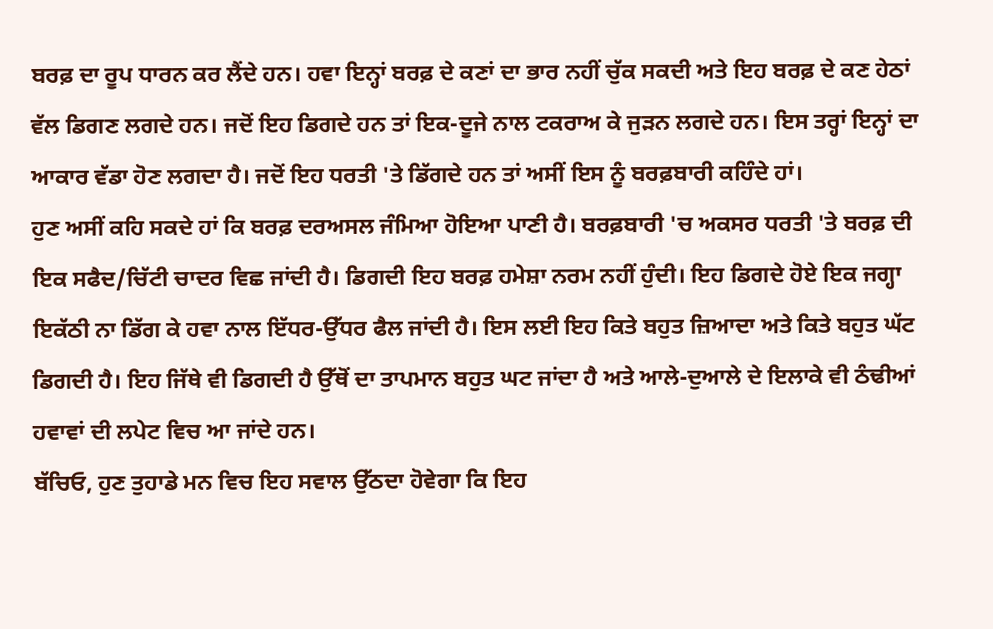ਬਰਫ਼ ਦਾ ਰੂਪ ਧਾਰਨ ਕਰ ਲੈਂਦੇ ਹਨ। ਹਵਾ ਇਨ੍ਹਾਂ ਬਰਫ਼ ਦੇ ਕਣਾਂ ਦਾ ਭਾਰ ਨਹੀਂ ਚੁੱਕ ਸਕਦੀ ਅਤੇ ਇਹ ਬਰਫ਼ ਦੇ ਕਣ ਹੇਠਾਂ ਵੱਲ ਡਿਗਣ ਲਗਦੇ ਹਨ। ਜਦੋਂ ਇਹ ਡਿਗਦੇ ਹਨ ਤਾਂ ਇਕ-ਦੂਜੇ ਨਾਲ ਟਕਰਾਅ ਕੇ ਜੁੜਨ ਲਗਦੇ ਹਨ। ਇਸ ਤਰ੍ਹਾਂ ਇਨ੍ਹਾਂ ਦਾ ਆਕਾਰ ਵੱਡਾ ਹੋਣ ਲਗਦਾ ਹੈ। ਜਦੋਂ ਇਹ ਧਰਤੀ 'ਤੇ ਡਿੱਗਦੇ ਹਨ ਤਾਂ ਅਸੀਂ ਇਸ ਨੂੰ ਬਰਫ਼ਬਾਰੀ ਕਹਿੰਦੇ ਹਾਂ।
ਹੁਣ ਅਸੀਂ ਕਹਿ ਸਕਦੇ ਹਾਂ ਕਿ ਬਰਫ਼ ਦਰਅਸਲ ਜੰਮਿਆ ਹੋਇਆ ਪਾਣੀ ਹੈ। ਬਰਫ਼ਬਾਰੀ 'ਚ ਅਕਸਰ ਧਰਤੀ 'ਤੇ ਬਰਫ਼ ਦੀ ਇਕ ਸਫੈਦ/ਚਿੱਟੀ ਚਾਦਰ ਵਿਛ ਜਾਂਦੀ ਹੈ। ਡਿਗਦੀ ਇਹ ਬਰਫ਼ ਹਮੇਸ਼ਾ ਨਰਮ ਨਹੀਂ ਹੁੰਦੀ। ਇਹ ਡਿਗਦੇ ਹੋਏ ਇਕ ਜਗ੍ਹਾ ਇਕੱਠੀ ਨਾ ਡਿੱਗ ਕੇ ਹਵਾ ਨਾਲ ਇੱਧਰ-ਉੱਧਰ ਫੈਲ ਜਾਂਦੀ ਹੈ। ਇਸ ਲਈ ਇਹ ਕਿਤੇ ਬਹੁਤ ਜ਼ਿਆਦਾ ਅਤੇ ਕਿਤੇ ਬਹੁਤ ਘੱਟ ਡਿਗਦੀ ਹੈ। ਇਹ ਜਿੱਥੇ ਵੀ ਡਿਗਦੀ ਹੈ ਉੱਥੋਂ ਦਾ ਤਾਪਮਾਨ ਬਹੁਤ ਘਟ ਜਾਂਦਾ ਹੈ ਅਤੇ ਆਲੇ-ਦੁਆਲੇ ਦੇ ਇਲਾਕੇ ਵੀ ਠੰਢੀਆਂ ਹਵਾਵਾਂ ਦੀ ਲਪੇਟ ਵਿਚ ਆ ਜਾਂਦੇ ਹਨ।
ਬੱਚਿਓ, ਹੁਣ ਤੁਹਾਡੇ ਮਨ ਵਿਚ ਇਹ ਸਵਾਲ ਉੱਠਦਾ ਹੋਵੇਗਾ ਕਿ ਇਹ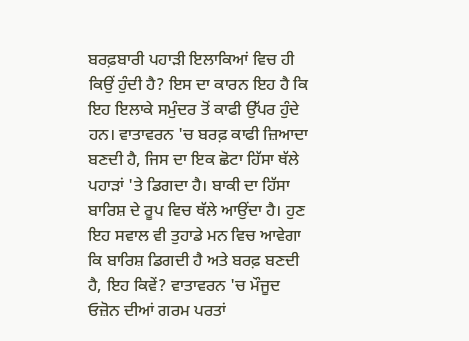ਬਰਫ਼ਬਾਰੀ ਪਹਾੜੀ ਇਲਾਕਿਆਂ ਵਿਚ ਹੀ ਕਿਉਂ ਹੁੰਦੀ ਹੈ? ਇਸ ਦਾ ਕਾਰਨ ਇਹ ਹੈ ਕਿ ਇਹ ਇਲਾਕੇ ਸਮੁੰਦਰ ਤੋਂ ਕਾਫੀ ਉੱਪਰ ਹੁੰਦੇ ਹਨ। ਵਾਤਾਵਰਨ 'ਚ ਬਰਫ਼ ਕਾਫੀ ਜ਼ਿਆਦਾ ਬਣਦੀ ਹੈ, ਜਿਸ ਦਾ ਇਕ ਛੋਟਾ ਹਿੱਸਾ ਥੱਲੇ ਪਹਾੜਾਂ 'ਤੇ ਡਿਗਦਾ ਹੈ। ਬਾਕੀ ਦਾ ਹਿੱਸਾ ਬਾਰਿਸ਼ ਦੇ ਰੂਪ ਵਿਚ ਥੱਲੇ ਆਉਂਦਾ ਹੈ। ਹੁਣ ਇਹ ਸਵਾਲ ਵੀ ਤੁਹਾਡੇ ਮਨ ਵਿਚ ਆਵੇਗਾ ਕਿ ਬਾਰਿਸ਼ ਡਿਗਦੀ ਹੈ ਅਤੇ ਬਰਫ਼ ਬਣਦੀ ਹੈ, ਇਹ ਕਿਵੇਂ? ਵਾਤਾਵਰਨ 'ਚ ਮੌਜੂਦ ਓਜ਼ੋਨ ਦੀਆਂ ਗਰਮ ਪਰਤਾਂ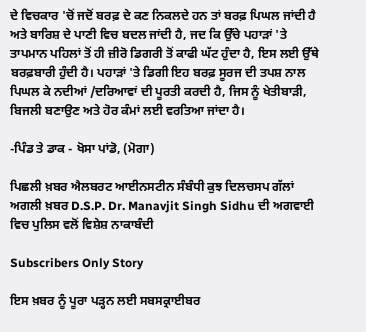ਦੇ ਵਿਚਕਾਰ 'ਚੋਂ ਜਦੋਂ ਬਰਫ਼ ਦੇ ਕਣ ਨਿਕਲਦੇ ਹਨ ਤਾਂ ਬਰਫ਼ ਪਿਘਲ ਜਾਂਦੀ ਹੈ ਅਤੇ ਬਾਰਿਸ਼ ਦੇ ਪਾਣੀ ਵਿਚ ਬਦਲ ਜਾਂਦੀ ਹੈ, ਜਦ ਕਿ ਉੱਚੇ ਪਹਾੜਾਂ 'ਤੇ ਤਾਪਮਾਨ ਪਹਿਲਾਂ ਤੋਂ ਹੀ ਜ਼ੀਰੋ ਡਿਗਰੀ ਤੋਂ ਕਾਫੀ ਘੱਟ ਹੁੰਦਾ ਹੈ, ਇਸ ਲਈ ਉੱਥੇ ਬਰਫ਼ਬਾਰੀ ਹੁੰਦੀ ਹੈ। ਪਹਾੜਾਂ 'ਤੇ ਡਿਗੀ ਇਹ ਬਰਫ਼ ਸੂਰਜ ਦੀ ਤਪਸ਼ ਨਾਲ ਪਿਘਲ ਕੇ ਨਦੀਆਂ /ਦਰਿਆਵਾਂ ਦੀ ਪੂਰਤੀ ਕਰਦੀ ਹੈ, ਜਿਸ ਨੂੰ ਖੇਤੀਬਾੜੀ, ਬਿਜਲੀ ਬਣਾਉਣ ਅਤੇ ਹੋਰ ਕੰਮਾਂ ਲਈ ਵਰਤਿਆ ਜਾਂਦਾ ਹੈ।

-ਪਿੰਡ ਤੇ ਡਾਕ - ਖੋਸਾ ਪਾਂਡੋ, (ਮੋਗਾ)

ਪਿਛਲੀ ਖ਼ਬਰ ਐਲਬਰਟ ਆਈਨਸਟੀਨ ਸੰਬੰਧੀ ਕੁਝ ਦਿਲਚਸਪ ਗੱਲਾਂ ਅਗਲੀ ਖ਼ਬਰ D.S.P. Dr. Manavjit Singh Sidhu ਦੀ ਅਗਵਾਈ ਵਿਚ ਪੁਲਿਸ ਵਲੋਂ ਵਿਸ਼ੇਸ਼ ਨਾਕਾਬੰਦੀ

Subscribers Only Story

ਇਸ ਖ਼ਬਰ ਨੂੰ ਪੂਰਾ ਪੜ੍ਹਨ ਲਈ ਸਬਸਕ੍ਰਾਈਬਰ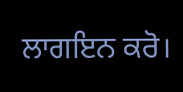ਲਾਗਇਨ ਕਰੋ।